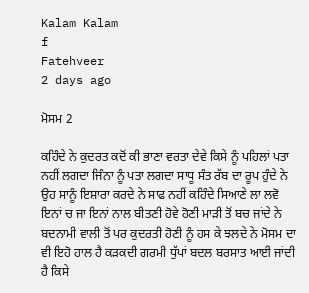Kalam Kalam
f
Fatehveer
2 days ago

ਮੋਸਮ 2

ਕਹਿੰਦੇ ਨੇ ਕੁਦਰਤ ਕਦੋਂ ਕੀ ਭਾਣਾ ਵਰਤਾ ਦੇਵੇ ਕਿਸੇ ਨੂੰ ਪਹਿਲਾਂ ਪਤਾ ਨਹੀਂ ਲਗਦਾ ਜਿੰਨਾ ਨੂੰ ਪਤਾ ਲਗਦਾ ਸਾਧੂ ਸੰਤ ਰੱਬ ਦਾ ਰੂਪ ਹੁੰਦੇ ਨੇ ਉਹ ਸਾਨੂੰ ਇਸ਼ਾਰਾ ਕਰਦੇ ਨੇ ਸਾਫ ਨਹੀਂ ਕਹਿੰਦੇ ਸਿਆਣੇ ਲਾ ਲਵੋ ਇਨਾਂ ਚ ਜਾ ਇਨਾਂ ਨਾਲ ਬੀਤਣੀ ਹੋਵੇ ਹੋਣੀ ਮਾੜੀ ਤੋਂ ਬਚ ਜਾਂਦੇ ਨੇ ਬਦਨਾਮੀ ਵਾਲੀ ਤੋਂ ਪਰ ਕੁਦਰਤੀ ਹੋਣੀ ਨੂੰ ਹਸ ਕੇ ਝਲਦੇ ਨੇ ਮੋਸਮ ਦਾ ਵੀ ਇਹੋ ਹਾਲ ਹੈ ਕੜਕਦੀ ਗਰਮੀ ਧੁੱਪਾਂ ਬਦਲ ਬਰਸਾਤ ਆਈ ਜਾਂਦੀ ਹੈ ਕਿਸੇ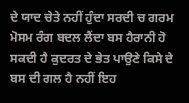ਦੇ ਯਾਦ ਚੇਤੇ ਨਹੀਂ ਹੁੰਦਾ ਸਰਦੀ ਚ ਗਰਮ ਮੋਸਮ ਰੰਗ ਬਦਲ ਲੈਂਦਾ ਬਸ ਹੈਰਾਨੀ ਹੋ ਸਕਦੀ ਹੈ ਕੁਦਰਤ ਦੇ ਭੇਤ ਪਾਉਣੇ ਕਿਸੇ ਦੇ ਬਸ ਦੀ ਗਲ ਹੈ ਨਹੀਂ ਇਹ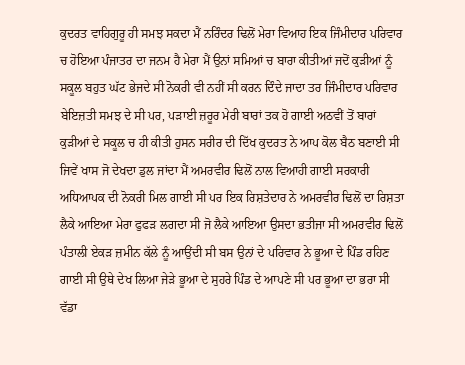ਕੁਦਰਤ ਵਾਹਿਗੁਰੂ ਹੀ ਸਮਝ ਸਕਦਾ ਮੈਂ ਨਰਿੰਦਰ ਢਿਲੋਂ ਮੇਰਾ ਵਿਆਹ ਇਕ ਜਿੰਮੀਦਾਰ ਪਰਿਵਾਰ ਚ ਹੋਇਆ ਪੰਜਾਤਰ ਦਾ ਜਨਮ ਹੈ ਮੇਰਾ ਮੈਂ ਉਨਾਂ ਸਮਿਆਂ ਚ ਬਾਰਾ ਕੀਤੀਆਂ ਜਦੋਂ ਕੁੜੀਆਂ ਨੂੰ ਸਕੂਲ ਬਹੁਤ ਘੱਟ ਭੇਜਦੇ ਸੀ ਨੋਕਰੀ ਵੀ ਨਹੀਂ ਸੀ ਕਰਨ ਦਿੰਦੇ ਜਾਦਾ ਤਰ ਜਿੰਮੀਦਾਰ ਪਰਿਵਾਰ ਬੇਇਜ਼ਤੀ ਸਮਝ ਦੇ ਸੀ ਪਰ, ਪੜਾਈ ਜ਼ਰੂਰ ਮੇਰੀ ਬਾਰਾਂ ਤਕ ਹੋ ਗਾਈ ਅਠਵੀਂ ਤੋਂ ਬਾਰਾਂ ਕੁੜੀਆਂ ਦੇ ਸਕੂਲ ਚ ਹੀ ਕੀਤੀ ਹੁਸਨ ਸਰੀਰ ਦੀ ਦਿੱਖ ਕੁਦਰਤ ਨੇ ਆਪ ਕੋਲ ਬੈਠ ਬਣਾਈ ਸੀ ਜਿਵੇਂ ਖਾਸ ਜੋ ਦੇਖਦਾ ਡੁਲ ਜਾਂਦਾ ਮੈਂ ਅਮਰਵੀਰ ਢਿਲੋਂ ਨਾਲ ਵਿਆਹੀ ਗਾਈ ਸਰਕਾਰੀ ਅਧਿਆਪਕ ਦੀ ਨੋਕਰੀ ਮਿਲ ਗਾਈ ਸੀ ਪਰ ਇਕ ਰਿਸ਼ਤੇਦਾਰ ਨੇ ਅਮਰਵੀਰ ਢਿਲੋਂ ਦਾ ਰਿਸ਼ਤਾ ਲੈਕੇ ਆਇਆ ਮੇਰਾ ਫੁਫੜ ਲਗਦਾ ਸੀ ਜੋ ਲੈਕੇ ਆਇਆ ਉਸਦਾ ਭਤੀਜਾ ਸੀ ਅਮਰਵੀਰ ਢਿਲੋਂ ਪੰਤਾਲੀ ਏਕੜ ਜ਼ਮੀਨ ਕੱਲੇ ਨੂੰ ਆਉਂਦੀ ਸੀ ਬਸ ਉਨਾਂ ਦੇ ਪਰਿਵਾਰ ਨੇ ਭੂਆ ਦੇ ਪਿੰਡ ਰਹਿਣ ਗਾਈ ਸੀ ਉਥੇ ਦੇਖ ਲਿਆ ਜੇੜੇ ਭੂਆ ਦੇ ਸੁਹਰੇ ਪਿੰਡ ਦੇ ਆਪਣੇ ਸੀ ਪਰ ਭੂਆ ਦਾ ਭਰਾ ਸੀ ਵੱਡਾ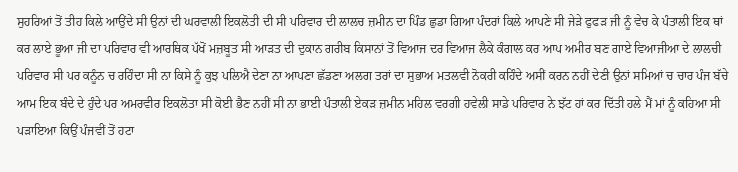ਸੁਹਰਿਆਂ ਤੋਂ ਤੀਹ ਕਿਲੇ ਆਉਂਦੇ ਸੀ ਉਨਾਂ ਦੀ ਘਰਵਾਲੀ ਇਕਲੋਤੀ ਦੀ ਸੀ ਪਰਿਵਾਰ ਦੀ ਲਾਲਚ ਜ਼ਮੀਨ ਦਾ ਪਿੰਡ ਛੁਡਾ ਗਿਆ ਪੰਦਰਾਂ ਕਿਲੇ ਆਪਣੇ ਸੀ ਜੇੜੇ ਫੁਫੜ ਜੀ ਨੂੰ ਵੇਚ ਕੇ ਪੰਤਾਲੀ ਇਕ ਥਾਂ ਕਰ ਲਾਏ ਭੂਆ ਜੀ ਦਾ ਪਰਿਵਾਰ ਵੀ ਆਰਥਿਕ ਪੱਖੋਂ ਮਜ਼ਬੂਤ ਸੀ ਆੜਤ ਦੀ ਦੁਕਾਨ ਗਰੀਬ ਕਿਸਾਨਾਂ ਤੋਂ ਵਿਆਜ ਦਰ ਵਿਆਜ ਲੈਕੇ ਕੰਗਾਲ ਕਰ ਆਪ ਅਮੀਰ ਬਣ ਗਾਏ ਵਿਆਜੀਆ ਦੇ ਲਾਲਚੀ ਪਰਿਵਾਰ ਸੀ ਪਰ ਕਨੂੰਨ ਚ ਰਹਿੰਦਾ ਸੀ ਨਾ ਕਿਸੇ ਨੂੰ ਕੁਝ ਪਲਿਐ ਦੇਣਾ ਨਾ ਆਪਣਾ ਛੱਡਣਾ ਅਲਗ ਤਰਾਂ ਦਾ ਸੁਭਾਅ ਮਤਲਵੀ ਨੋਕਰੀ ਕਹਿੰਦੇ ਅਸੀਂ ਕਰਨ ਨਹੀਂ ਦੇਣੀ ਉਨਾਂ ਸਮਿਆਂ ਚ ਚਾਰ ਪੰਜ ਬੱਚੇ ਆਮ ਇਕ ਬੰਦੇ ਦੇ ਹੁੰਦੇ ਪਰ ਅਮਰਵੀਰ ਇਕਲੋਤਾ ਸੀ ਕੋਈ ਭੈਣ ਨਹੀਂ ਸੀ ਨਾ ਭਾਈ ਪੰਤਾਲੀ ਏਕੜ ਜ਼ਮੀਨ ਮਹਿਲ ਵਰਗੀ ਹਵੇਲੀ ਸਾਡੇ ਪਰਿਵਾਰ ਨੇ ਝੱਟ ਹਾਂ ਕਰ ਦਿੱਤੀ ਹਲੇ ਮੈਂ ਮਾਂ ਨੂੰ ਕਹਿਆ ਸੀ ਪੜਾਇਆ ਕਿਉਂ ਪੰਜਵੀਂ ਤੋਂ ਹਟਾ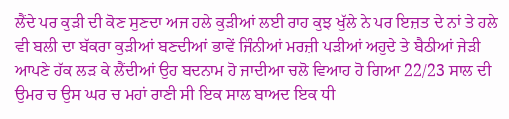ਲੈਂਦੇ ਪਰ ਕੁੜੀ ਦੀ ਕੋਣ ਸੁਣਦਾ ਅਜ ਹਲੇ ਕੁੜੀਆਂ ਲਈ ਰਾਹ ਕੁਝ ਖੁੱਲੇ ਨੇ ਪਰ ਇਜ਼ਤ ਦੇ ਨਾਂ ਤੇ ਹਲੇ ਵੀ ਬਲੀ ਦਾ ਬੱਕਰਾ ਕੁੜੀਆਂ ਬਣਦੀਆਂ ਭਾਵੇਂ ਜਿੰਨੀਆਂ ਮਰਜ਼ੀ ਪੜੀਆਂ ਅਹੁਦੇ ਤੇ ਬੈਠੀਆਂ ਜੇੜੀ ਆਪਣੇ ਹੱਕ ਲੜ ਕੇ ਲੈਂਦੀਆਂ ਉਹ ਬਦਨਾਮ ਹੋ ਜਾਦੀਆ ਚਲੋ ਵਿਆਹ ਹੋ ਗਿਆ 22/23 ਸਾਲ ਦੀ ਉਮਰ ਚ ਉਸ ਘਰ ਚ ਮਹਾਂ ਰਾਣੀ ਸੀ ਇਕ ਸਾਲ ਬਾਅਦ ਇਕ ਧੀ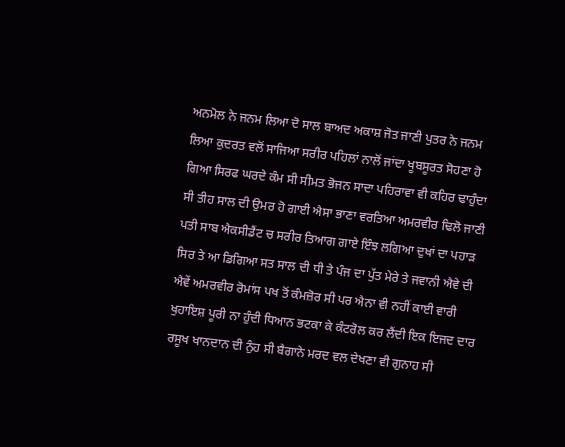ਅਨਮੋਲ ਨੇ ਜਨਮ ਲਿਆ ਦੋ ਸਾਲ ਬਾਅਦ ਅਕਾਸ਼ ਜੋਤ ਜਾਣੀ ਪੁਤਰ ਨੇ ਜਨਮ ਲਿਆ ਕੁਦਰਤ ਵਲੋਂ ਸਾਜਿਆ ਸਰੀਰ ਪਹਿਲਾਂ ਨਾਲੋਂ ਜਾਂਦਾ ਖੂਬਸੂਰਤ ਸੋਹਣਾ ਹੋ ਗਿਆ ਸਿਰਫ ਘਰਦੇ ਕੰਮ ਸੀ ਸੀਮਤ ਭੋਜਨ ਸਾਦਾ ਪਹਿਰਾਵਾ ਵੀ ਕਹਿਰ ਢਾਹੁੰਦਾ ਸੀ ਤੀਹ ਸਾਲ ਦੀ ਉਮਰ ਹੋ ਗਾਈ ਐਸਾ ਭਾਣਾ ਵਰਤਿਆ ਅਮਰਵੀਰ ਢਿਲੋ ਜਾਣੀ ਪਤੀ ਸਾਬ ਐਕਸੀਡੈਂਟ ਚ ਸਰੀਰ ਤਿਆਗ ਗਾਏ ਇੰਝ ਲਗਿਆ ਦੁਖਾਂ ਦਾ ਪਹਾੜ ਸਿਰ ਤੇ ਆ ਡਿਗਿਆ ਸਤ ਸਾਲ ਦੀ ਧੀ ਤੇ ਪੰਜ ਦਾ ਪੁੱਤ ਮੇਰੇ ਤੇ ਜਵਾਨੀ ਐਵੇ ਦੀ ਐਵੇਂ ਅਮਰਵੀਰ ਰੋਮਾਂਸ ਪਖ ਤੋਂ ਕੰਮਜ਼ੋਰ ਸੀ ਪਰ ਐਨਾ ਵੀ ਨਹੀਂ ਕਾਈ ਵਾਰੀ ਖੁਹਾਇਸ਼ ਪੂਰੀ ਨਾ ਹੁੰਦੀ ਧਿਆਨ ਭਟਕਾ ਕੇ ਕੰਟਰੋਲ ਕਰ ਲੈਂਦੀ ਇਕ ਇਜਦ ਦਾਰ ਰਸੂਖ ਖਾਨਦਾਨ ਦੀ ਨੁੰਹ ਸੀ ਬੈਗਾਨੇ ਮਰਦ ਵਲ ਦੇਖਣਾ ਵੀ ਗੁਨਾਹ ਸੀ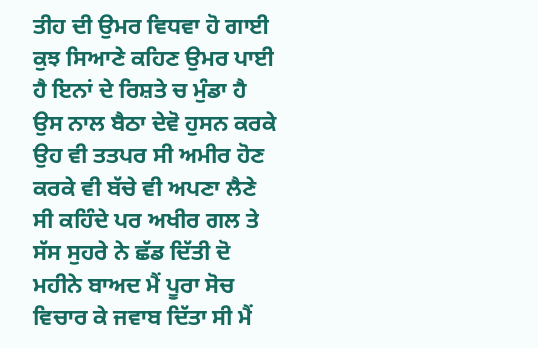ਤੀਹ ਦੀ ਉਮਰ ਵਿਧਵਾ ਹੋ ਗਾਈ ਕੁਝ ਸਿਆਣੇ ਕਹਿਣ ਉਮਰ ਪਾਈ ਹੈ ਇਨਾਂ ਦੇ ਰਿਸ਼ਤੇ ਚ ਮੁੰਡਾ ਹੈ ਉਸ ਨਾਲ ਬੈਠਾ ਦੇਵੋ ਹੁਸਨ ਕਰਕੇ ਉਹ ਵੀ ਤਤਪਰ ਸੀ ਅਮੀਰ ਹੋਣ ਕਰਕੇ ਵੀ ਬੱਚੇ ਵੀ ਅਪਣਾ ਲੈਣੇ ਸੀ ਕਹਿੰਦੇ ਪਰ ਅਖੀਰ ਗਲ ਤੇ ਸੱਸ ਸੁਹਰੇ ਨੇ ਛੱਡ ਦਿੱਤੀ ਦੋ ਮਹੀਨੇ ਬਾਅਦ ਮੈਂ ਪੂਰਾ ਸੋਚ ਵਿਚਾਰ ਕੇ ਜਵਾਬ ਦਿੱਤਾ ਸੀ ਮੈਂ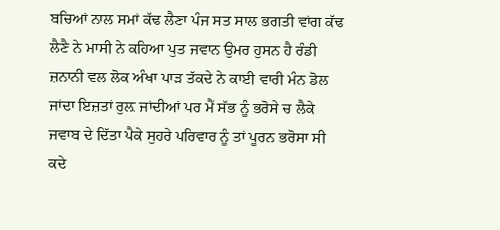ਬਚਿਆਂ ਨਾਲ ਸਮਾਂ ਕੱਢ ਲੈਣਾ ਪੰਜ ਸਤ ਸਾਲ ਭਗਤੀ ਵਾਂਗ ਕੱਢ ਲੈਣੈ ਨੇ ਮਾਸੀ ਨੇ ਕਹਿਆ ਪੁਤ ਜਵਾਨ ਉਮਰ ਹੁਸਨ ਹੈ ਰੰਡੀ ਜ਼ਨਾਨੀ ਵਲ ਲੋਕ ਅੰਖਾ ਪਾੜ ਤੱਕਦੇ ਨੇ ਕਾਈ ਵਾਰੀ ਮੰਨ ਡੋਲ ਜਾਂਦਾ ਇਜ਼ਤਾਂ ਰੁਲ਼ ਜਾਂਦੀਆਂ ਪਰ ਮੈਂ ਸੱਭ ਨੂੰ ਭਰੋਸੇ ਚ ਲੈਕੇ ਜਵਾਬ ਦੇ ਦਿੱਤਾ ਪੈਕੇ ਸੁਹਰੇ ਪਰਿਵਾਰ ਨੂੰ ਤਾਂ ਪੂਰਨ ਭਰੋਸਾ ਸੀ ਕਦੇ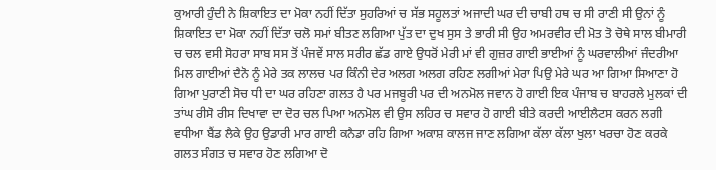ਕੁਆਰੀ ਹੁੰਦੀ ਨੇ ਸ਼ਿਕਾਇਤ ਦਾ ਮੋਕਾ ਨਹੀਂ ਦਿੱਤਾ ਸੁਹਰਿਆਂ ਚ ਸੱਭ ਸਹੂਲਤਾਂ ਅਜਾਦੀ ਘਰ ਦੀ ਚਾਬੀ ਹਥ ਚ ਸੀ ਰਾਣੀ ਸੀ ਉਨਾਂ ਨੂੰ ਸ਼ਿਕਾਇਤ ਦਾ ਮੋਕਾ ਨਹੀਂ ਦਿੱਤਾ ਚਲੋ ਸਮਾਂ ਬੀਤਣ ਲਗਿਆ ਪੁੱਤ ਦਾ ਦੁਖ ਸੁਸ ਤੇ ਭਾਰੀ ਸੀ ਉਹ ਅਮਰਵੀਰ ਦੀ ਮੋਤ ਤੋ ਚੋਥੇ ਸਾਲ ਬੀਮਾਰੀ ਚ ਚਲ ਵਸੀ ਸੋਹਰਾ ਸਾਬ ਸਸ ਤੋਂ ਪੰਜਵੇਂ ਸਾਲ ਸਰੀਰ ਛੱਡ ਗਾਏ ਉਧਰੋਂ ਮੇਰੀ ਮਾਂ ਵੀ ਗੁਜ਼ਰ ਗਾਈ ਭਾਈਆਂ ਨੂੰ ਘਰਵਾਲੀਆਂ ਜੰਦਰੀਆ ਮਿਲ ਗਾਈਆਂ ਦੈਨੋ ਨੂੰ ਮੇਰੇ ਤਕ ਲਾਲਚ ਪਰ ਕਿੰਨੀ ਦੇਰ ਅਲਗ ਅਲਗ ਰਹਿਣ ਲਗੀਆਂ ਮੇਰਾ ਪਿਉ ਮੇਰੇ ਘਰ ਆ ਗਿਆ ਸਿਆਣਾ ਹੋ ਗਿਆ ਪੁਰਾਣੀ ਸੋਚ ਧੀ ਦਾ ਘਰ ਰਹਿਣਾ ਗਲਤ ਹੈ ਪਰ ਮਜਬੂਰੀ ਪਰ ਦੀ ਅਨਮੋਲ ਜਵਾਨ ਹੋ ਗਾਈ ਇਕ ਪੰਜਾਬ ਚ ਬਾਹਰਲੇ ਮੁਲਕਾਂ ਦੀ ਤਾਂਘ ਰੀਸੋ ਰੀਸ ਦਿਖਾਵਾ ਦਾ ਦੋਰ ਚਲ ਪਿਆ ਅਨਮੋਲ ਵੀ ਉਸ ਲਹਿਰ ਚ ਸਵਾਰ ਹੋ ਗਾਈ ਬੀਤੇ ਕਰਦੀ ਆਈਲੈਟਸ ਕਰਨ ਲਗੀ ਵਧੀਆ ਬੈਂਡ ਲੈਕੇ ਉਹ ਉਡਾਰੀ ਮਾਰ ਗਾਈ ਕਨੈਡਾ ਰਹਿ ਗਿਆ ਅਕਾਸ਼ ਕਾਲਜ ਜਾਣ ਲਗਿਆ ਕੱਲਾ ਕੱਲਾ ਖੁਲਾ ਖਰਚਾ ਹੋਣ ਕਰਕੇ ਗਲਤ ਸੰਗਤ ਚ ਸਵਾਰ ਹੋਣ ਲਗਿਆ ਦੋ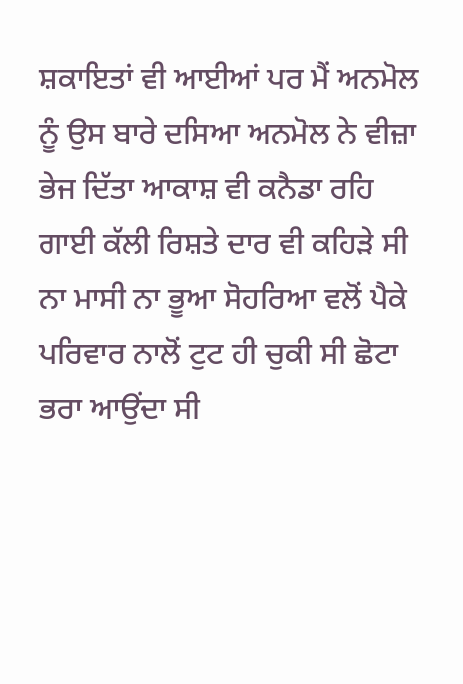ਸ਼ਕਾਇਤਾਂ ਵੀ ਆਈਆਂ ਪਰ ਮੈਂ ਅਨਮੋਲ ਨੂੰ ਉਸ ਬਾਰੇ ਦਸਿਆ ਅਨਮੋਲ ਨੇ ਵੀਜ਼ਾ ਭੇਜ ਦਿੱਤਾ ਆਕਾਸ਼ ਵੀ ਕਨੈਡਾ ਰਹਿ ਗਾਈ ਕੱਲੀ ਰਿਸ਼ਤੇ ਦਾਰ ਵੀ ਕਹਿੜੇ ਸੀ ਨਾ ਮਾਸੀ ਨਾ ਭੂਆ ਸੋਹਰਿਆ ਵਲੋਂ ਪੈਕੇ ਪਰਿਵਾਰ ਨਾਲੋਂ ਟੁਟ ਹੀ ਚੁਕੀ ਸੀ ਛੋਟਾ ਭਰਾ ਆਉਂਦਾ ਸੀ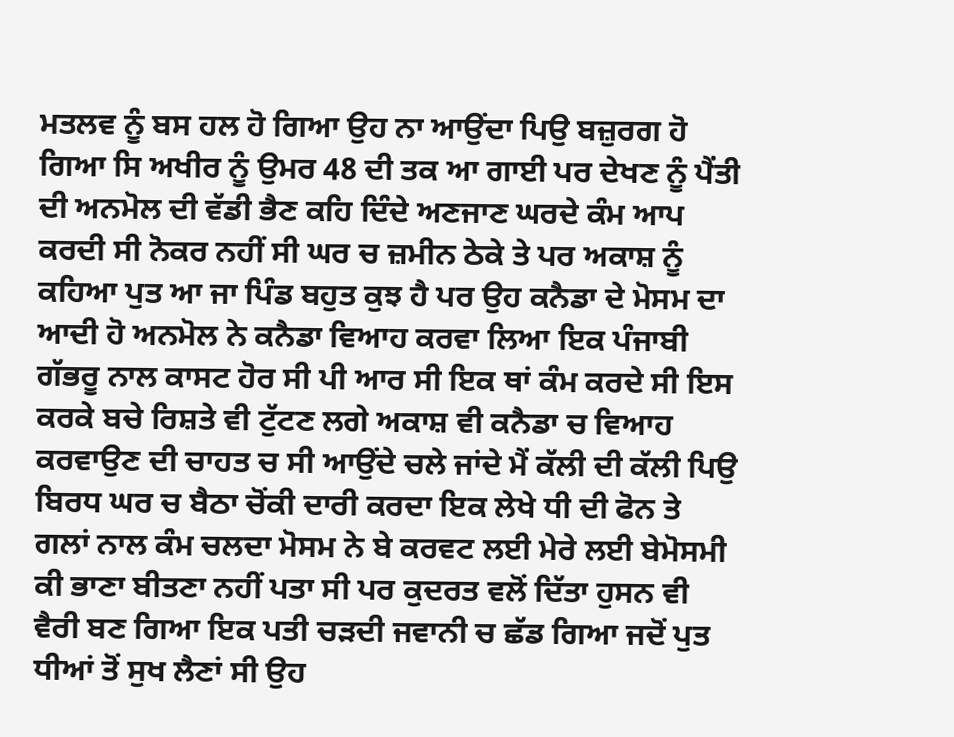ਮਤਲਵ ਨੂੰ ਬਸ ਹਲ ਹੋ ਗਿਆ ਉਹ ਨਾ ਆਉਂਦਾ ਪਿਉ ਬਜ਼ੁਰਗ ਹੋ ਗਿਆ ਸਿ ਅਖੀਰ ਨੂੰ ਉਮਰ 48 ਦੀ ਤਕ ਆ ਗਾਈ ਪਰ ਦੇਖਣ ਨੂੰ ਪੈਂਤੀ ਦੀ ਅਨਮੋਲ ਦੀ ਵੱਡੀ ਭੈਣ ਕਹਿ ਦਿੰਦੇ ਅਣਜਾਣ ਘਰਦੇ ਕੰਮ ਆਪ ਕਰਦੀ ਸੀ ਨੋਕਰ ਨਹੀਂ ਸੀ ਘਰ ਚ ਜ਼ਮੀਨ ਠੇਕੇ ਤੇ ਪਰ ਅਕਾਸ਼ ਨੂੰ ਕਹਿਆ ਪੁਤ ਆ ਜਾ ਪਿੰਡ ਬਹੁਤ ਕੁਝ ਹੈ ਪਰ ਉਹ ਕਨੈਡਾ ਦੇ ਮੋਸਮ ਦਾ ਆਦੀ ਹੋ ਅਨਮੋਲ ਨੇ ਕਨੈਡਾ ਵਿਆਹ ਕਰਵਾ ਲਿਆ ਇਕ ਪੰਜਾਬੀ ਗੱਭਰੂ ਨਾਲ ਕਾਸਟ ਹੋਰ ਸੀ ਪੀ ਆਰ ਸੀ ਇਕ ਥਾਂ ਕੰਮ ਕਰਦੇ ਸੀ ਇਸ ਕਰਕੇ ਬਚੇ ਰਿਸ਼ਤੇ ਵੀ ਟੁੱਟਣ ਲਗੇ ਅਕਾਸ਼ ਵੀ ਕਨੈਡਾ ਚ ਵਿਆਹ ਕਰਵਾਉਣ ਦੀ ਚਾਹਤ ਚ ਸੀ ਆਉਂਦੇ ਚਲੇ ਜਾਂਦੇ ਮੈਂ ਕੱਲੀ ਦੀ ਕੱਲੀ ਪਿਉ ਬਿਰਧ ਘਰ ਚ ਬੈਠਾ ਚੋਂਕੀ ਦਾਰੀ ਕਰਦਾ ਇਕ ਲੇਖੇ ਧੀ ਦੀ ਫੋਨ ਤੇ ਗਲਾਂ ਨਾਲ ਕੰਮ ਚਲਦਾ ਮੋਸਮ ਨੇ ਬੇ ਕਰਵਟ ਲਈ ਮੇਰੇ ਲਈ ਬੇਮੋਸਮੀ ਕੀ ਭਾਣਾ ਬੀਤਣਾ ਨਹੀਂ ਪਤਾ ਸੀ ਪਰ ਕੁਦਰਤ ਵਲੋਂ ਦਿੱਤਾ ਹੁਸਨ ਵੀ ਵੈਰੀ ਬਣ ਗਿਆ ਇਕ ਪਤੀ ਚੜਦੀ ਜਵਾਨੀ ਚ ਛੱਡ ਗਿਆ ਜਦੋਂ ਪੁਤ ਧੀਆਂ ਤੋਂ ਸੁਖ ਲੈਣਾਂ ਸੀ ਉਹ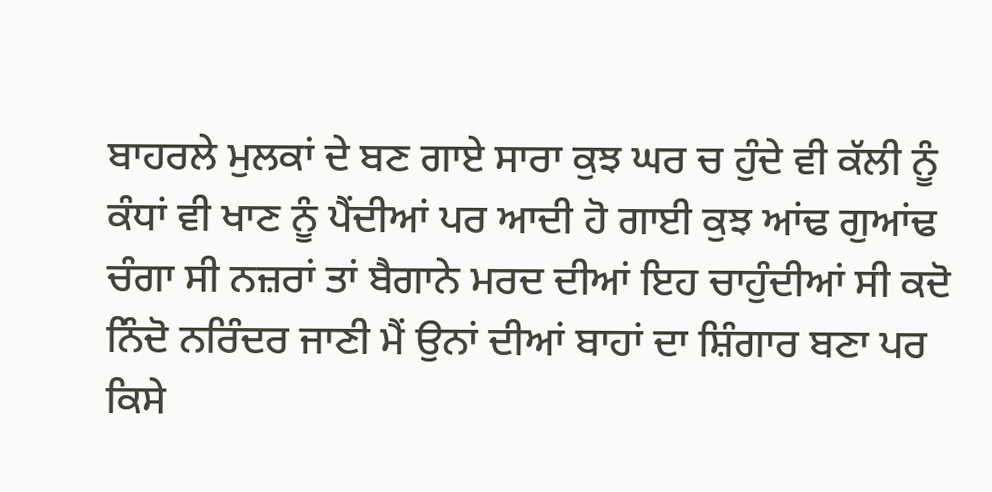ਬਾਹਰਲੇ ਮੁਲਕਾਂ ਦੇ ਬਣ ਗਾਏ ਸਾਰਾ ਕੁਝ ਘਰ ਚ ਹੁੰਦੇ ਵੀ ਕੱਲੀ ਨੂੰ ਕੰਧਾਂ ਵੀ ਖਾਣ ਨੂੰ ਪੈਂਦੀਆਂ ਪਰ ਆਦੀ ਹੋ ਗਾਈ ਕੁਝ ਆਂਢ ਗੁਆਂਢ ਚੰਗਾ ਸੀ ਨਜ਼ਰਾਂ ਤਾਂ ਬੈਗਾਨੇ ਮਰਦ ਦੀਆਂ ਇਹ ਚਾਹੁੰਦੀਆਂ ਸੀ ਕਦੋ ਨਿੰਦੋ ਨਰਿੰਦਰ ਜਾਣੀ ਮੈਂ ਉਨਾਂ ਦੀਆਂ ਬਾਹਾਂ ਦਾ ਸ਼ਿੰਗਾਰ ਬਣਾ ਪਰ ਕਿਸੇ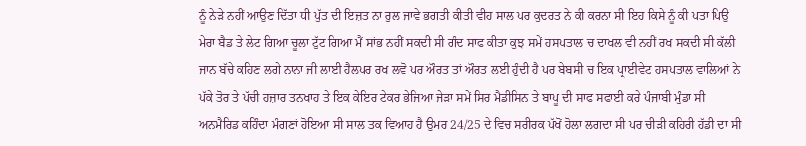ਨੂੰ ਨੇੜੇ ਨਹੀਂ ਆਉਣ ਦਿੱਤਾ ਧੀ ਪੁੱਤ ਦੀ ਇਜ਼ਤ ਨਾ ਰੁਲ ਜਾਵੇ ਭਗਤੀ ਕੀਤੀ ਵੀਹ ਸਾਲ ਪਰ ਕੁਦਰਤ ਨੇ ਕੀ ਕਰਨਾ ਸੀ ਇਹ ਕਿਸੇ ਨੂੰ ਕੀ ਪਤਾ ਪਿਉ ਮੇਰਾ ਬੈਡ ਤੇ ਲੇਟ ਗਿਆ ਚੂਲਾ ਟੁੱਟ ਗਿਆ ਮੈਂ ਸਾਂਭ ਨਹੀਂ ਸਕਦੀ ਸੀ ਗੰਦ ਸਾਫ ਕੀਤਾ ਕੁਝ ਸਮੇਂ ਹਸਪਤਾਲ ਚ ਦਾਖਲ ਵੀ ਨਹੀਂ ਰਖ ਸਕਦੀ ਸੀ ਕੱਲੀ ਜਾਨ ਬੱਚੇ ਕਹਿਣ ਲਗੇ ਨਾਨਾ ਜੀ ਲਾਈ ਹੈਲਪਰ ਰਖ ਲਵੋ ਪਰ ਔਰਤ ਤਾਂ ਔਰਤ ਲਈ ਹੁੰਦੀ ਹੈ ਪਰ ਬੇਬਸੀ ਚ ਇਕ ਪ੍ਰਾਈਵੇਟ ਹਸਪਤਾਲ ਵਾਲਿਆਂ ਨੇ ਪੱਕੇ ਤੋਰ ਤੇ ਪੱਚੀ ਹਜ਼ਾਰ ਤਨਖਾਹ ਤੇ ਇਕ ਕੇਇਰ ਟੇਕਰ ਭੇਜਿਆ ਜੇੜਾ ਸਮੇਂ ਸਿਰ ਮੈਡੀਸਿਨ ਤੇ ਬਾਪੂ ਦੀ ਸਾਫ ਸਫਾਈ ਕਰੇ ਪੰਜਾਬੀ ਮੁੰਡਾ ਸੀ ਅਨਮੈਰਿਡ ਕਹਿੰਦਾ ਮੰਗਣਾਂ ਹੋਇਆ ਸੀ ਸਾਲ ਤਕ ਵਿਆਹ ਹੈ ਉਮਰ 24/25 ਦੇ ਵਿਚ ਸਰੀਰਕ ਪੱਖੋਂ ਹੋਲਾ ਲਗਦਾ ਸੀ ਪਰ ਚੀੜੀ ਕਹਿਰੀ ਹੱਡੀ ਦਾ ਸੀ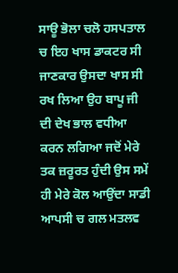ਸਾਊ ਭੋਲਾ ਚਲੋ ਹਸਪਤਾਲ ਚ ਇਹ ਖਾਸ ਡਾਕਟਰ ਸੀ ਜਾਣਕਾਰ ਉਸਦਾ ਖਾਸ ਸੀ ਰਖ ਲਿਆ ਉਹ ਬਾਪੂ ਜੀ ਦੀ ਦੇਖ ਭਾਲ ਵਧੀਆ ਕਰਨ ਲਗਿਆ ਜਦੋਂ ਮੇਰੇ ਤਕ ਜ਼ਰੂਰਤ ਹੁੰਦੀ ਉਸ ਸਮੇਂ ਹੀ ਮੇਰੇ ਕੋਲ ਆਉਂਦਾ ਸਾਡੀ ਆਪਸੀ ਚ ਗਲ ਮਤਲਵ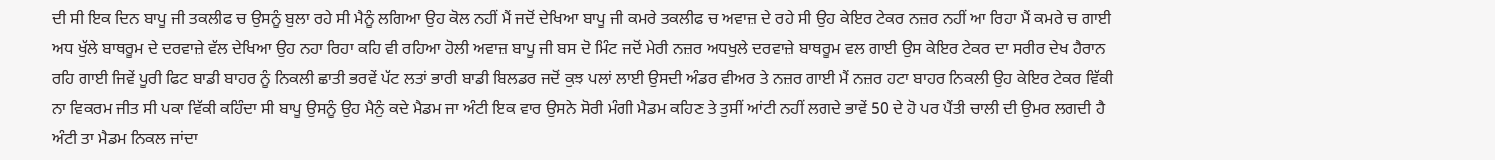ਦੀ ਸੀ ਇਕ ਦਿਨ ਬਾਪੂ ਜੀ ਤਕਲੀਫ ਚ ਉਸਨੂੰ ਬੁਲਾ ਰਹੇ ਸੀ ਮੈਨੂੰ ਲਗਿਆ ਉਹ ਕੋਲ ਨਹੀਂ ਮੈਂ ਜਦੋਂ ਦੇਖਿਆ ਬਾਪੂ ਜੀ ਕਮਰੇ ਤਕਲੀਫ ਚ ਅਵਾਜ਼ ਦੇ ਰਹੇ ਸੀ ਉਹ ਕੇਇਰ ਟੇਕਰ ਨਜ਼ਰ ਨਹੀਂ ਆ ਰਿਹਾ ਮੈਂ ਕਮਰੇ ਚ ਗਾਈ ਅਧ ਖੁੱਲੇ ਬਾਥਰੂਮ ਦੇ ਦਰਵਾਜ਼ੇ ਵੱਲ ਦੇਖਿਆ ਉਹ ਨਹਾ ਰਿਹਾ ਕਹਿ ਵੀ ਰਹਿਆ ਹੋਲੀ ਅਵਾਜ਼ ਬਾਪੂ ਜੀ ਬਸ ਦੋ ਮਿੰਟ ਜਦੋਂ ਮੇਰੀ ਨਜ਼ਰ ਅਧਖੁਲੇ ਦਰਵਾਜ਼ੇ ਬਾਥਰੂਮ ਵਲ ਗਾਈ ਉਸ ਕੇਇਰ ਟੇਕਰ ਦਾ ਸਰੀਰ ਦੇਖ ਹੈਰਾਨ ਰਹਿ ਗਾਈ ਜਿਵੇਂ ਪੂਰੀ ਫਿਟ ਬਾਡੀ ਬਾਹਰ ਨੂੰ ਨਿਕਲੀ ਛਾਤੀ ਭਰਵੇਂ ਪੱਟ ਲਤਾਂ ਭਾਰੀ ਬਾਡੀ ਬਿਲਡਰ ਜਦੋਂ ਕੁਝ ਪਲਾਂ ਲਾਈ ਉਸਦੀ ਅੰਡਰ ਵੀਅਰ ਤੇ ਨਜ਼ਰ ਗਾਈ ਮੈਂ ਨਜ਼ਰ ਹਟਾ ਬਾਹਰ ਨਿਕਲੀ ਉਹ ਕੇਇਰ ਟੇਕਰ ਵਿੱਕੀ ਨਾ ਵਿਕਰਮ ਜੀਤ ਸੀ ਪਕਾ ਵਿੱਕੀ ਕਹਿੰਦਾ ਸੀ ਬਾਪੂ ਉਸਨੂੰ ਉਹ ਮੈਨੁੰ ਕਦੇ ਮੈਡਮ ਜਾ ਅੰਟੀ ਇਕ ਵਾਰ ਉਸਨੇ ਸੋਰੀ ਮੰਗੀ ਮੈਡਮ ਕਹਿਣ ਤੇ ਤੁਸੀਂ ਆਂਟੀ ਨਹੀਂ ਲਗਦੇ ਭਾਵੇਂ 50 ਦੇ ਹੋ ਪਰ ਪੈਂਤੀ ਚਾਲੀ ਦੀ ਉਮਰ ਲਗਦੀ ਹੈ ਅੰਟੀ ਤਾ ਮੈਡਮ ਨਿਕਲ ਜਾਂਦਾ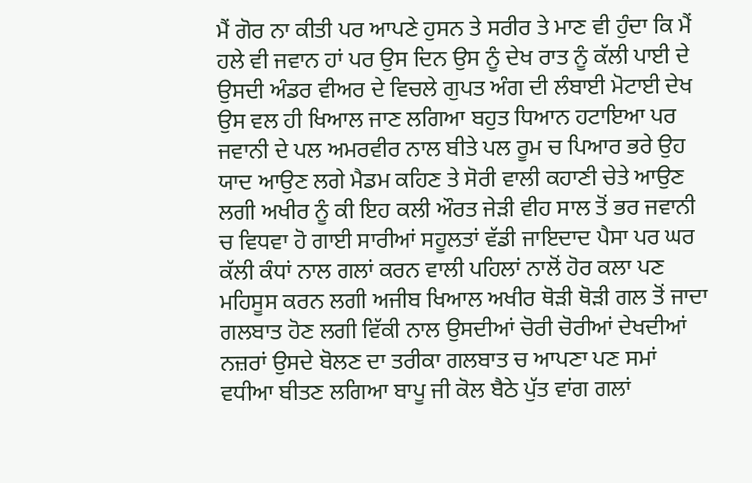ਮੈਂ ਗੋਰ ਨਾ ਕੀਤੀ ਪਰ ਆਪਣੇ ਹੁਸਨ ਤੇ ਸਰੀਰ ਤੇ ਮਾਣ ਵੀ ਹੁੰਦਾ ਕਿ ਮੈਂ ਹਲੇ ਵੀ ਜਵਾਨ ਹਾਂ ਪਰ ਉਸ ਦਿਨ ਉਸ ਨੂੰ ਦੇਖ ਰਾਤ ਨੂੰ ਕੱਲੀ ਪਾਈ ਦੇ ਉਸਦੀ ਅੰਡਰ ਵੀਅਰ ਦੇ ਵਿਚਲੇ ਗੁਪਤ ਅੰਗ ਦੀ ਲੰਬਾਈ ਮੋਟਾਈ ਦੇਖ ਉਸ ਵਲ ਹੀ ਖਿਆਲ ਜਾਣ ਲਗਿਆ ਬਹੁਤ ਧਿਆਨ ਹਟਾਇਆ ਪਰ ਜਵਾਨੀ ਦੇ ਪਲ ਅਮਰਵੀਰ ਨਾਲ ਬੀਤੇ ਪਲ ਰੂਮ ਚ ਪਿਆਰ ਭਰੇ ਉਹ ਯਾਦ ਆਉਣ ਲਗੇ ਮੈਡਮ ਕਹਿਣ ਤੇ ਸੋਰੀ ਵਾਲੀ ਕਹਾਣੀ ਚੇਤੇ ਆਉਣ ਲਗੀ ਅਖੀਰ ਨੂੰ ਕੀ ਇਹ ਕਲੀ ਔਰਤ ਜੇੜੀ ਵੀਹ ਸਾਲ ਤੋਂ ਭਰ ਜਵਾਨੀ ਚ ਵਿਧਵਾ ਹੋ ਗਾਈ ਸਾਰੀਆਂ ਸਹੂਲਤਾਂ ਵੱਡੀ ਜਾਇਦਾਦ ਪੈਸਾ ਪਰ ਘਰ ਕੱਲੀ ਕੰਧਾਂ ਨਾਲ ਗਲਾਂ ਕਰਨ ਵਾਲੀ ਪਹਿਲਾਂ ਨਾਲੋਂ ਹੋਰ ਕਲਾ ਪਣ ਮਹਿਸੂਸ ਕਰਨ ਲਗੀ ਅਜੀਬ ਖਿਆਲ ਅਖੀਰ ਥੋੜੀ ਥੋੜੀ ਗਲ ਤੋਂ ਜਾਦਾ ਗਲਬਾਤ ਹੋਣ ਲਗੀ ਵਿੱਕੀ ਨਾਲ ਉਸਦੀਆਂ ਚੋਰੀ ਚੋਰੀਆਂ ਦੇਖਦੀਆਂ ਨਜ਼ਰਾਂ ਉਸਦੇ ਬੋਲਣ ਦਾ ਤਰੀਕਾ ਗਲਬਾਤ ਚ ਆਪਣਾ ਪਣ ਸਮਾਂ ਵਧੀਆ ਬੀਤਣ ਲਗਿਆ ਬਾਪੂ ਜੀ ਕੋਲ ਬੈਠੇ ਪੁੱਤ ਵਾਂਗ ਗਲਾਂ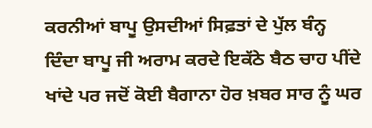ਕਰਨੀਆਂ ਬਾਪੂ ਉਸਦੀਆਂ ਸਿਫ਼ਤਾਂ ਦੇ ਪੁੱਲ ਬੰਨ੍ਹ ਦਿੰਦਾ ਬਾਪੂ ਜੀ ਅਰਾਮ ਕਰਦੇ ਇਕੱਠੇ ਬੈਠ ਚਾਹ ਪੀਂਦੇ ਖਾਂਦੇ ਪਰ ਜਦੋਂ ਕੋਈ ਬੈਗਾਨਾ ਹੋਰ ਖ਼ਬਰ ਸਾਰ ਨੂੰ ਘਰ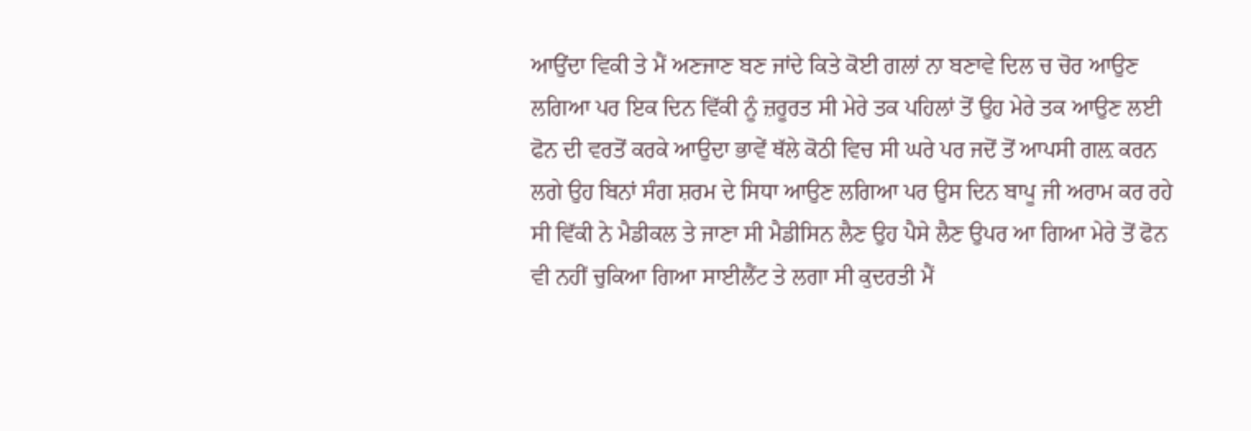ਆਉਂਦਾ ਵਿਕੀ ਤੇ ਮੈਂ ਅਣਜਾਣ ਬਣ ਜਾਂਦੇ ਕਿਤੇ ਕੋਈ ਗਲਾਂ ਨਾ ਬਣਾਵੇ ਦਿਲ ਚ ਚੋਰ ਆਉਣ ਲਗਿਆ ਪਰ ਇਕ ਦਿਨ ਵਿੱਕੀ ਨੂੰ ਜ਼ਰੂਰਤ ਸੀ ਮੇਰੇ ਤਕ ਪਹਿਲਾਂ ਤੋਂ ਉਹ ਮੇਰੇ ਤਕ ਆਉਣ ਲਈ ਫੋਨ ਦੀ ਵਰਤੋਂ ਕਰਕੇ ਆਉਦਾ ਭਾਵੇਂ ਥੱਲੇ ਕੋਠੀ ਵਿਚ ਸੀ ਘਰੇ ਪਰ ਜਦੋਂ ਤੋਂ ਆਪਸੀ ਗਲ਼ ਕਰਨ ਲਗੇ ਉਹ ਬਿਨਾਂ ਸੰਗ ਸ਼ਰਮ ਦੇ ਸਿਧਾ ਆਉਣ ਲਗਿਆ ਪਰ ਉਸ ਦਿਨ ਬਾਪੂ ਜੀ ਅਰਾਮ ਕਰ ਰਹੇ ਸੀ ਵਿੱਕੀ ਨੇ ਮੈਡੀਕਲ ਤੇ ਜਾਣਾ ਸੀ ਮੈਡੀਸਿਨ ਲੈਣ ਉਹ ਪੈਸੇ ਲੈਣ ਉਪਰ ਆ ਗਿਆ ਮੇਰੇ ਤੋਂ ਫੋਨ ਵੀ ਨਹੀਂ ਚੁਕਿਆ ਗਿਆ ਸਾਈਲੈਂਟ ਤੇ ਲਗਾ ਸੀ ਕੁਦਰਤੀ ਮੈਂ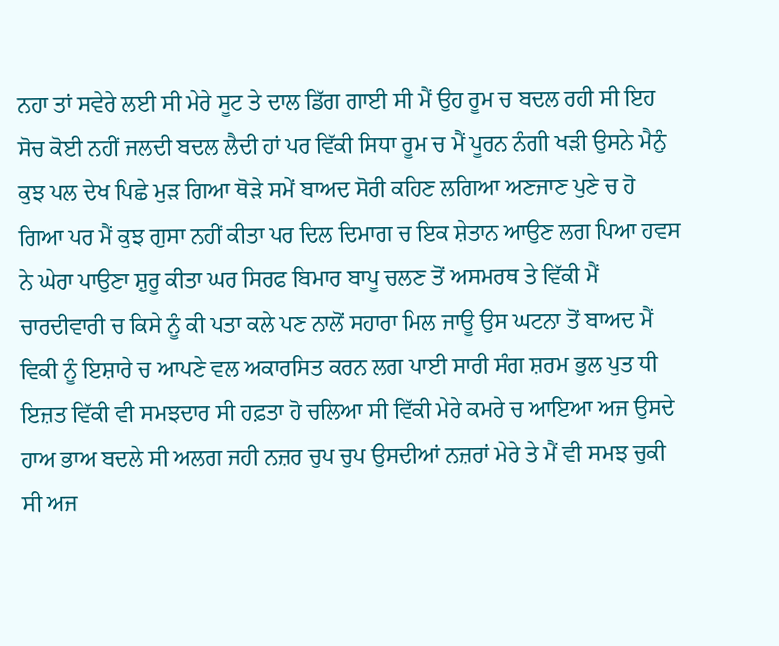ਨਹਾ ਤਾਂ ਸਵੇਰੇ ਲਈ ਸੀ ਮੇਰੇ ਸੂਟ ਤੇ ਦਾਲ ਡਿੱਗ ਗਾਈ ਸੀ ਮੈਂ ਉਹ ਰੂਮ ਚ ਬਦਲ ਰਹੀ ਸੀ ਇਹ ਸੋਚ ਕੋਈ ਨਹੀਂ ਜਲਦੀ ਬਦਲ ਲੈਦੀ ਹਾਂ ਪਰ ਵਿੱਕੀ ਸਿਧਾ ਰੂਮ ਚ ਮੈਂ ਪੂਰਨ ਨੰਗੀ ਖੜੀ ਉਸਨੇ ਮੈਨੁੰ ਕੁਝ ਪਲ ਦੇਖ ਪਿਛੇ ਮੁੜ ਗਿਆ ਥੋੜੇ ਸਮੇਂ ਬਾਅਦ ਸੋਰੀ ਕਹਿਣ ਲਗਿਆ ਅਣਜਾਣ ਪੁਣੇ ਚ ਹੋ ਗਿਆ ਪਰ ਮੈਂ ਕੁਝ ਗੁਸਾ ਨਹੀਂ ਕੀਤਾ ਪਰ ਦਿਲ ਦਿਮਾਗ ਚ ਇਕ ਸ਼ੇਤਾਨ ਆਉਣ ਲਗ ਪਿਆ ਹਵਸ ਨੇ ਘੇਰਾ ਪਾਉਣਾ ਸ਼ੁਰੂ ਕੀਤਾ ਘਰ ਸਿਰਫ ਬਿਮਾਰ ਬਾਪੂ ਚਲਣ ਤੋਂ ਅਸਮਰਥ ਤੇ ਵਿੱਕੀ ਮੈਂ ਚਾਰਦੀਵਾਰੀ ਚ ਕਿਸੇ ਨੂੰ ਕੀ ਪਤਾ ਕਲੇ ਪਣ ਨਾਲੋਂ ਸਹਾਰਾ ਮਿਲ ਜਾਊ ਉਸ ਘਟਨਾ ਤੋਂ ਬਾਅਦ ਮੈਂ ਵਿਕੀ ਨੂੰ ਇਸ਼ਾਰੇ ਚ ਆਪਣੇ ਵਲ ਅਕਾਰਸਿਤ ਕਰਨ ਲਗ ਪਾਈ ਸਾਰੀ ਸੰਗ ਸ਼ਰਮ ਭੁਲ ਪੁਤ ਧੀ ਇਜ਼ਤ ਵਿੱਕੀ ਵੀ ਸਮਝਦਾਰ ਸੀ ਹਫ਼ਤਾ ਹੋ ਚਲਿਆ ਸੀ ਵਿੱਕੀ ਮੇਰੇ ਕਮਰੇ ਚ ਆਇਆ ਅਜ ਉਸਦੇ ਹਾਅ ਭਾਅ ਬਦਲੇ ਸੀ ਅਲਗ ਜਹੀ ਨਜ਼ਰ ਚੁਪ ਚੁਪ ਉਸਦੀਆਂ ਨਜ਼ਰਾਂ ਮੇਰੇ ਤੇ ਮੈਂ ਵੀ ਸਮਝ ਚੁਕੀ ਸੀ ਅਜ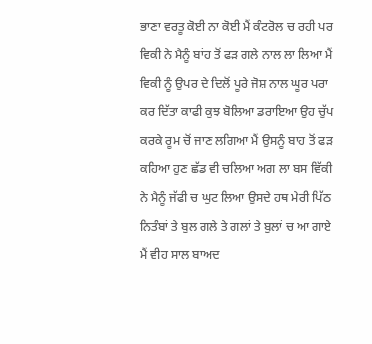ਭਾਣਾ ਵਰਤੂ ਕੋਈ ਨਾ ਕੋਈ ਮੈਂ ਕੰਟਰੋਲ ਚ ਰਹੀ ਪਰ ਵਿਕੀ ਨੇ ਮੈਨੂੰ ਬਾਂਹ ਤੋਂ ਫੜ ਗਲੇ ਨਾਲ ਲਾ ਲਿਆ ਮੈਂ ਵਿਕੀ ਨੂੰ ਉਪਰ ਦੇ ਦਿਲੋਂ ਪੂਰੇ ਜੋਸ਼ ਨਾਲ ਘੂਰ ਪਰਾ ਕਰ ਦਿੱਤਾ ਕਾਫੀ ਕੁਝ ਬੋਲਿਆ ਡਰਾਇਆ ਉਹ ਚੁੱਪ ਕਰਕੇ ਰੂਮ ਚੋਂ ਜਾਣ ਲਗਿਆ ਮੈਂ ਉਸਨੂੰ ਬਾਹ ਤੋਂ ਫੜ ਕਹਿਆ ਹੁਣ ਛੱਡ ਵੀ ਚਲਿਆ ਅਗ ਲਾ ਬਸ ਵਿੱਕੀ ਨੇ ਮੈਨੂੰ ਜੱਫੀ ਚ ਘੁਟ ਲਿਆ ਉਸਦੇ ਹਥ ਮੇਰੀ ਪਿੱਠ ਨਿਤੰਬਾਂ ਤੇ ਬੁਲ ਗਲੇ ਤੇ ਗਲਾਂ ਤੇ ਬੁਲਾਂ ਚ ਆ ਗਾਏ ਮੈਂ ਵੀਹ ਸਾਲ ਬਾਅਦ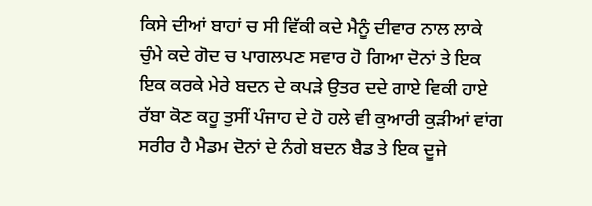ਕਿਸੇ ਦੀਆਂ ਬਾਹਾਂ ਚ ਸੀ ਵਿੱਕੀ ਕਦੇ ਮੈਨੂੰ ਦੀਵਾਰ ਨਾਲ ਲਾਕੇ ਚੁੰਮੇ ਕਦੇ ਗੋਦ ਚ ਪਾਗਲਪਣ ਸਵਾਰ ਹੋ ਗਿਆ ਦੋਨਾਂ ਤੇ ਇਕ ਇਕ ਕਰਕੇ ਮੇਰੇ ਬਦਨ ਦੇ ਕਪੜੇ ਉਤਰ ਦਦੇ ਗਾਏ ਵਿਕੀ ਹਾਏ ਰੱਬਾ ਕੋਣ ਕਹੂ ਤੁਸੀਂ ਪੰਜਾਹ ਦੇ ਹੋ ਹਲੇ ਵੀ ਕੁਆਰੀ ਕੁੜੀਆਂ ਵਾਂਗ ਸਰੀਰ ਹੈ ਮੈਡਮ ਦੋਨਾਂ ਦੇ ਨੰਗੇ ਬਦਨ ਬੈਡ ਤੇ ਇਕ ਦੂਜੇ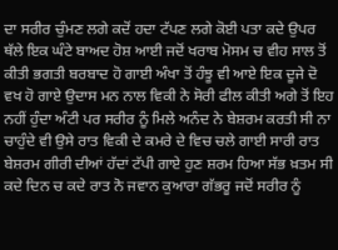ਦਾ ਸਰੀਰ ਚੁੰਮਣ ਲਗੇ ਕਦੋਂ ਹਦਾ ਟੱਪਣ ਲਗੇ ਕੋਈ ਪਤਾ ਕਦੇ ਉਪਰ ਥੱਲੇ ਇਕ ਘੰਟੇ ਬਾਅਦ ਹੋਸ਼ ਆਈ ਜਦੋਂ ਖਰਾਬ ਮੋਸਮ ਚ ਵੀਹ ਸਾਲ ਤੋਂ ਕੀਤੀ ਭਗਤੀ ਬਰਬਾਦ ਹੋ ਗਾਈ ਅੰਖਾ ਤੋਂ ਹੰਝੂ ਵੀ ਆਏ ਇਕ ਦੂਜੇ ਦੋ ਵਖ ਹੋ ਗਾਏ ਉਦਾਸ ਮਨ ਨਾਲ ਵਿਕੀ ਨੇ ਸੋਰੀ ਫੀਲ ਕੀਤੀ ਅਗੇ ਤੋਂ ਇਹ ਨਹੀਂ ਹੁੰਦਾ ਅੰਟੀ ਪਰ ਸਰੀਰ ਨੂੰ ਮਿਲੇ ਅਨੰਦ ਨੇ ਬੇਸ਼ਰਮ ਕਰਤੀ ਸੀ ਨਾ ਚਾਹੁੰਦੇ ਵੀ ਉਸੇ ਰਾਤ ਵਿਕੀ ਦੇ ਕਮਰੇ ਦੇ ਵਿਚ ਚਲੇ ਗਾਈ ਸਾਰੀ ਰਾਤ ਬੇਸ਼ਰਮ ਗੀਰੀ ਦੀਆਂ ਹੱਦਾਂ ਟੱਪੀ ਗਾਏ ਹੁਣ ਸ਼ਰਮ ਹਿਆ ਸੱਭ ਖ਼ਤਮ ਸੀ ਕਦੇ ਦਿਨ ਚ ਕਦੇ ਰਾਤ ਨੋ ਜਵਾਨ ਕੁਆਰਾ ਗੱਭਰੂ ਜਦੋਂ ਸਰੀਰ ਨੂੰ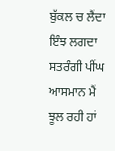ਬੁੱਕਲ ਚ ਲੈਂਦਾ ਇੰਝ ਲਗਦਾ ਸਤਰੰਗੀ ਪੀਂਘ ਆਸਮਾਨ ਮੈਂ ਝੂਲ ਰਹੀ ਹਾਂ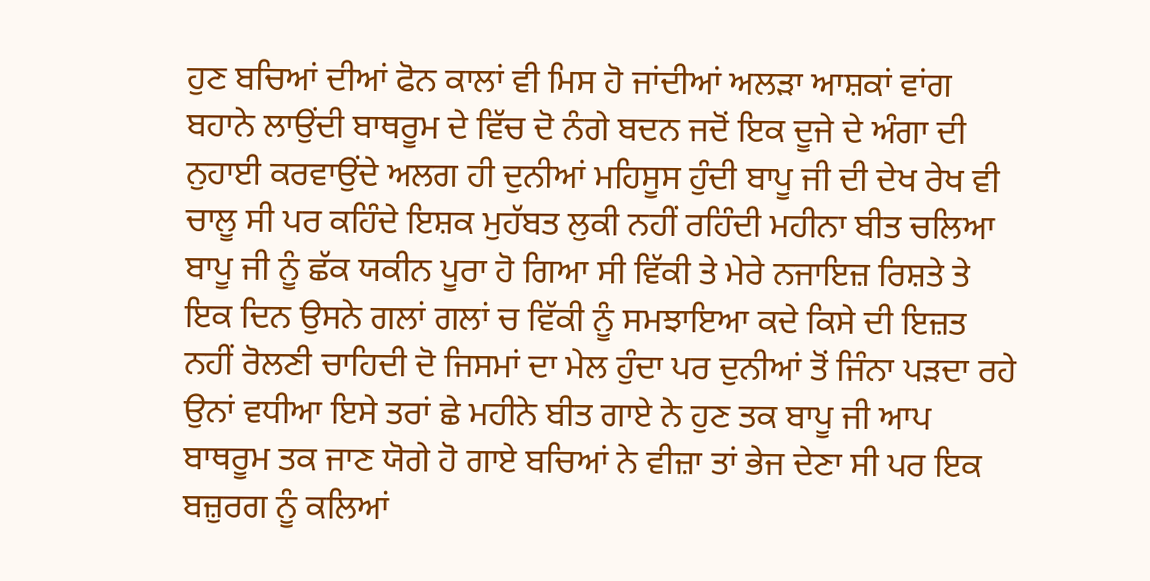ਹੁਣ ਬਚਿਆਂ ਦੀਆਂ ਫੋਨ ਕਾਲਾਂ ਵੀ ਮਿਸ ਹੋ ਜਾਂਦੀਆਂ ਅਲੜਾ ਆਸ਼ਕਾਂ ਵਾਂਗ ਬਹਾਨੇ ਲਾਉਂਦੀ ਬਾਥਰੂਮ ਦੇ ਵਿੱਚ ਦੋ ਨੰਗੇ ਬਦਨ ਜਦੋਂ ਇਕ ਦੂਜੇ ਦੇ ਅੰਗਾ ਦੀ ਨੁਹਾਈ ਕਰਵਾਉਂਦੇ ਅਲਗ ਹੀ ਦੁਨੀਆਂ ਮਹਿਸੂਸ ਹੁੰਦੀ ਬਾਪੂ ਜੀ ਦੀ ਦੇਖ ਰੇਖ ਵੀ ਚਾਲੂ ਸੀ ਪਰ ਕਹਿੰਦੇ ਇਸ਼ਕ ਮੁਹੱਬਤ ਲੁਕੀ ਨਹੀਂ ਰਹਿੰਦੀ ਮਹੀਨਾ ਬੀਤ ਚਲਿਆ ਬਾਪੂ ਜੀ ਨੂੰ ਛੱਕ ਯਕੀਨ ਪੂਰਾ ਹੋ ਗਿਆ ਸੀ ਵਿੱਕੀ ਤੇ ਮੇਰੇ ਨਜਾਇਜ਼ ਰਿਸ਼ਤੇ ਤੇ ਇਕ ਦਿਨ ਉਸਨੇ ਗਲਾਂ ਗਲਾਂ ਚ ਵਿੱਕੀ ਨੂੰ ਸਮਝਾਇਆ ਕਦੇ ਕਿਸੇ ਦੀ ਇਜ਼ਤ ਨਹੀਂ ਰੋਲਣੀ ਚਾਹਿਦੀ ਦੋ ਜਿਸਮਾਂ ਦਾ ਮੇਲ ਹੁੰਦਾ ਪਰ ਦੁਨੀਆਂ ਤੋਂ ਜਿੰਨਾ ਪੜਦਾ ਰਹੇ ਉਨਾਂ ਵਧੀਆ ਇਸੇ ਤਰਾਂ ਛੇ ਮਹੀਨੇ ਬੀਤ ਗਾਏ ਨੇ ਹੁਣ ਤਕ ਬਾਪੂ ਜੀ ਆਪ ਬਾਥਰੂਮ ਤਕ ਜਾਣ ਯੋਗੇ ਹੋ ਗਾਏ ਬਚਿਆਂ ਨੇ ਵੀਜ਼ਾ ਤਾਂ ਭੇਜ ਦੇਣਾ ਸੀ ਪਰ ਇਕ ਬਜ਼ੁਰਗ ਨੂੰ ਕਲਿਆਂ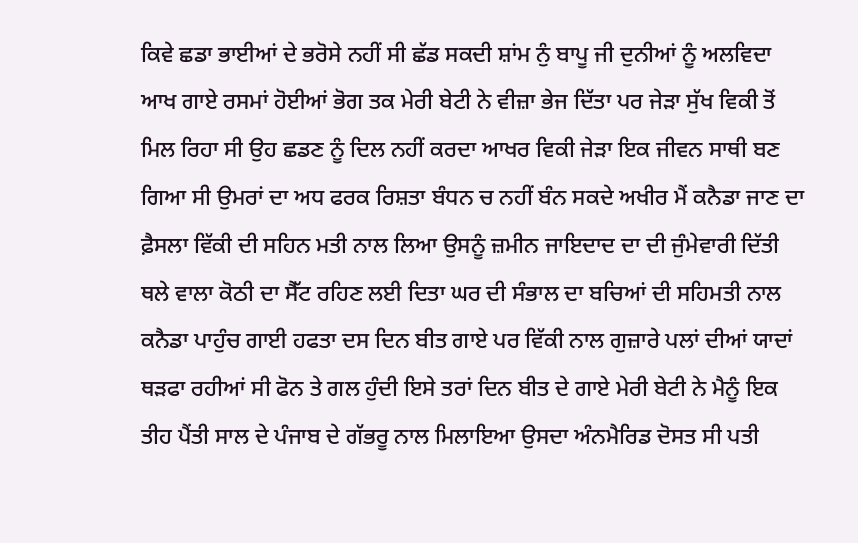ਕਿਵੇ ਛਡਾ ਭਾਈਆਂ ਦੇ ਭਰੋਸੇ ਨਹੀਂ ਸੀ ਛੱਡ ਸਕਦੀ ਸ਼ਾਂਮ ਨੁੰ ਬਾਪੂ ਜੀ ਦੁਨੀਆਂ ਨੂੰ ਅਲਵਿਦਾ ਆਖ ਗਾਏ ਰਸਮਾਂ ਹੋਈਆਂ ਭੋਗ ਤਕ ਮੇਰੀ ਬੇਟੀ ਨੇ ਵੀਜ਼ਾ ਭੇਜ ਦਿੱਤਾ ਪਰ ਜੇੜਾ ਸੁੱਖ ਵਿਕੀ ਤੋਂ ਮਿਲ ਰਿਹਾ ਸੀ ਉਹ ਛਡਣ ਨੂੰ ਦਿਲ ਨਹੀਂ ਕਰਦਾ ਆਖਰ ਵਿਕੀ ਜੇੜਾ ਇਕ ਜੀਵਨ ਸਾਥੀ ਬਣ ਗਿਆ ਸੀ ਉਮਰਾਂ ਦਾ ਅਧ ਫਰਕ ਰਿਸ਼ਤਾ ਬੰਧਨ ਚ ਨਹੀਂ ਬੰਨ ਸਕਦੇ ਅਖੀਰ ਮੈਂ ਕਨੈਡਾ ਜਾਣ ਦਾ ਫ਼ੈਸਲਾ ਵਿੱਕੀ ਦੀ ਸਹਿਨ ਮਤੀ ਨਾਲ ਲਿਆ ਉਸਨੂੰ ਜ਼ਮੀਨ ਜਾਇਦਾਦ ਦਾ ਦੀ ਜੁੰਮੇਵਾਰੀ ਦਿੱਤੀ ਥਲੇ ਵਾਲਾ ਕੋਠੀ ਦਾ ਸੈੱਟ ਰਹਿਣ ਲਈ ਦਿਤਾ ਘਰ ਦੀ ਸੰਭਾਲ ਦਾ ਬਚਿਆਂ ਦੀ ਸਹਿਮਤੀ ਨਾਲ ਕਨੈਡਾ ਪਾਹੁੰਚ ਗਾਈ ਹਫਤਾ ਦਸ ਦਿਨ ਬੀਤ ਗਾਏ ਪਰ ਵਿੱਕੀ ਨਾਲ ਗੁਜ਼ਾਰੇ ਪਲਾਂ ਦੀਆਂ ਯਾਦਾਂ ਥੜਫਾ ਰਹੀਆਂ ਸੀ ਫੋਨ ਤੇ ਗਲ ਹੁੰਦੀ ਇਸੇ ਤਰਾਂ ਦਿਨ ਬੀਤ ਦੇ ਗਾਏ ਮੇਰੀ ਬੇਟੀ ਨੇ ਮੈਨੂੰ ਇਕ ਤੀਹ ਪੈਂਤੀ ਸਾਲ ਦੇ ਪੰਜਾਬ ਦੇ ਗੱਭਰੂ ਨਾਲ ਮਿਲਾਇਆ ਉਸਦਾ ਅੰਨਮੈਰਿਡ ਦੋਸਤ ਸੀ ਪਤੀ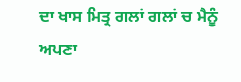ਦਾ ਖਾਸ ਮਿਤ੍ਰ ਗਲਾਂ ਗਲਾਂ ਚ ਮੈਨੂੰ ਅਪਣਾ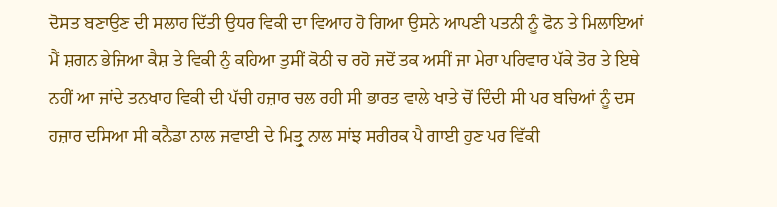ਦੋਸਤ ਬਣਾਉਣ ਦੀ ਸਲਾਹ ਦਿੱਤੀ ਉਧਰ ਵਿਕੀ ਦਾ ਵਿਆਹ ਹੋ ਗਿਆ ਉਸਨੇ ਆਪਣੀ ਪਤਨੀ ਨੂੰ ਫੋਨ ਤੇ ਮਿਲਾਇਆਂ ਮੈਂ ਸ਼ਗਨ ਭੇਜਿਆ ਕੈਸ਼ ਤੇ ਵਿਕੀ ਨੁੰ ਕਹਿਆ ਤੁਸੀਂ ਕੋਠੀ ਚ ਰਹੋ ਜਦੋਂ ਤਕ ਅਸੀਂ ਜਾ ਮੇਰਾ ਪਰਿਵਾਰ ਪੱਕੇ ਤੋਰ ਤੇ ਇਥੇ ਨਹੀਂ ਆ ਜਾਂਦੇ ਤਨਖਾਹ ਵਿਕੀ ਦੀ ਪੱਚੀ ਹਜ਼ਾਰ ਚਲ ਰਹੀ ਸੀ ਭਾਰਤ ਵਾਲੇ ਖਾਤੇ ਚੋਂ ਦਿੰਦੀ ਸੀ ਪਰ ਬਚਿਆਂ ਨੂੰ ਦਸ ਹਜ਼ਾਰ ਦਸਿਆ ਸੀ ਕਨੈਡਾ ਨਾਲ ਜਵਾਈ ਦੇ ਮਿਤ੍ਰੁ ਨਾਲ ਸਾਂਝ ਸਰੀਰਕ ਪੈ ਗਾਈ ਹੁਣ ਪਰ ਵਿੱਕੀ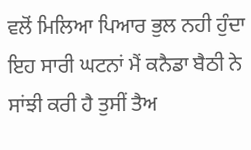ਵਲੋਂ ਮਿਲਿਆ ਪਿਆਰ ਭੁਲ ਨਹੀ ਹੁੰਦਾ ਇਹ ਸਾਰੀ ਘਟਨਾਂ ਮੈਂ ਕਨੈਡਾ ਬੈਠੀ ਨੇ ਸਾਂਝੀ ਕਰੀ ਹੈ ਤੁਸੀਂ ਤੈਅ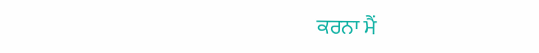ਕਰਨਾ ਮੈਂ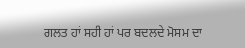ਗਲਤ ਹਾਂ ਸਹੀ ਹਾਂ ਪਰ ਬਦਲਦੇ ਮੋਸਮ ਦਾ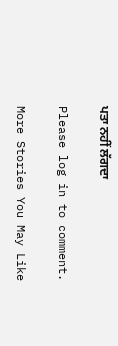ਪਤਾ ਨਹੀਂ ਲੱਗਦਾ

Please log in to comment.

More Stories You May Like